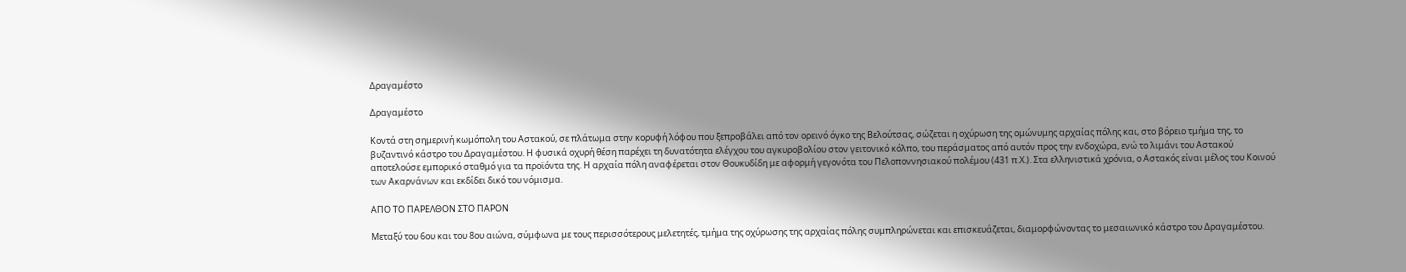Δραγαµέστο

Δραγαµέστο

Κοντά στη σημερινή κωμόπολη του Αστακού, σε πλάτωμα στην κορυφή λόφου που ξεπροβάλει από τον ορεινό όγκο της Βελούτσας, σώζεται η οχύρωση της ομώνυμης αρχαίας πόλης και, στο βόρειο τμήμα της, το βυζαντινό κάστρο του Δραγαμέστου. Η φυσικά οχυρή θέση παρέχει τη δυνατότητα ελέγχου του αγκυροβολίου στον γειτονικό κόλπο, του περάσματος από αυτόν προς την ενδοχώρα, ενώ το λιμάνι του Αστακού αποτελούσε εμπορικό σταθμό για τα προϊόντα της. Η αρχαία πόλη αναφέρεται στον Θουκυδίδη με αφορμή γεγονότα του Πελοποννησιακού πολέμου (431 π.Χ.). Στα ελληνιστικά χρόνια, ο Αστακός είναι μέλος του Κοινού των Ακαρνάνων και εκδίδει δικό του νόμισμα.

ΑΠΟ ΤΟ ΠΑΡΕΛΘΟΝ ΣΤΟ ΠΑΡΟΝ

Μεταξύ του 6ου και του 8ου αιώνα, σύμφωνα με τους περισσότερους μελετητές, τμήμα της οχύρωσης της αρχαίας πόλης συμπληρώνεται και επισκευάζεται, διαμορφώνοντας το μεσαιωνικό κάστρο του Δραγαμέστου.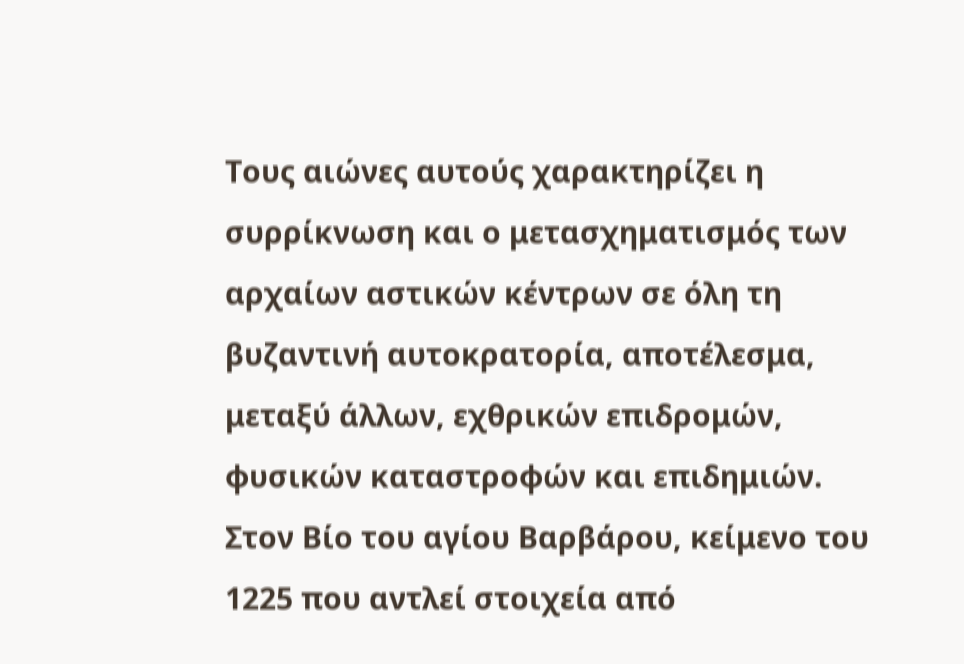Τους αιώνες αυτούς χαρακτηρίζει η συρρίκνωση και ο μετασχηματισμός των αρχαίων αστικών κέντρων σε όλη τη βυζαντινή αυτοκρατορία, αποτέλεσμα, μεταξύ άλλων, εχθρικών επιδρομών, φυσικών καταστροφών και επιδημιών.
Στον Βίο του αγίου Βαρβάρου, κείμενο του 1225 που αντλεί στοιχεία από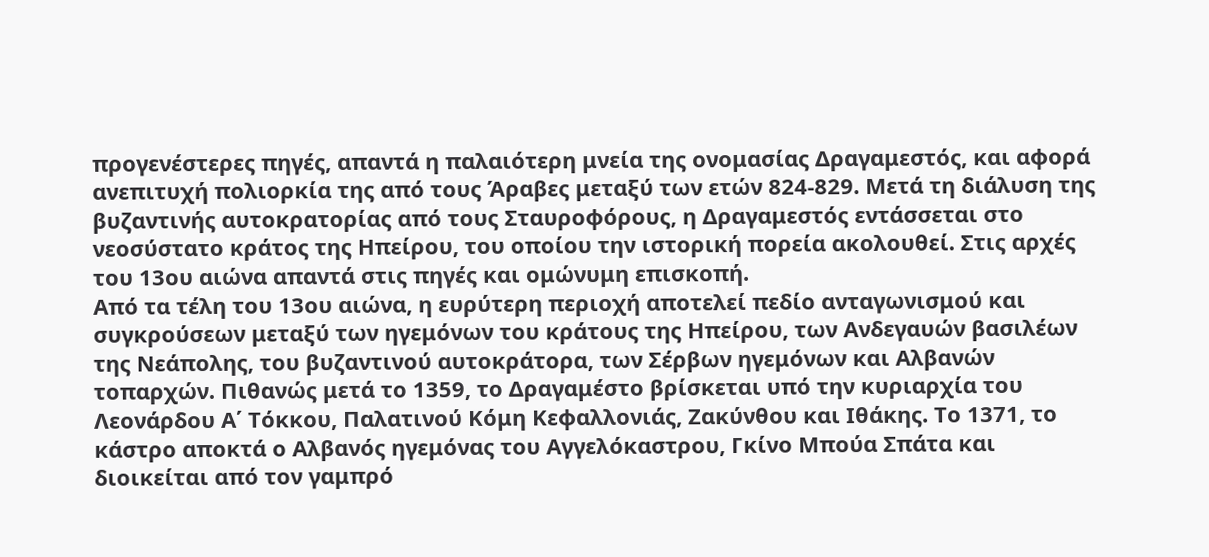προγενέστερες πηγές, απαντά η παλαιότερη μνεία της ονομασίας Δραγαμεστός, και αφορά ανεπιτυχή πολιορκία της από τους Άραβες μεταξύ των ετών 824-829. Μετά τη διάλυση της βυζαντινής αυτοκρατορίας από τους Σταυροφόρους, η Δραγαμεστός εντάσσεται στο νεοσύστατο κράτος της Ηπείρου, του οποίου την ιστορική πορεία ακολουθεί. Στις αρχές του 13ου αιώνα απαντά στις πηγές και ομώνυμη επισκοπή.
Από τα τέλη του 13ου αιώνα, η ευρύτερη περιοχή αποτελεί πεδίο ανταγωνισμού και συγκρούσεων μεταξύ των ηγεμόνων του κράτους της Ηπείρου, των Ανδεγαυών βασιλέων της Νεάπολης, του βυζαντινού αυτοκράτορα, των Σέρβων ηγεμόνων και Αλβανών τοπαρχών. Πιθανώς μετά το 1359, το Δραγαμέστο βρίσκεται υπό την κυριαρχία του Λεονάρδου Α΄ Τόκκου, Παλατινού Κόμη Κεφαλλονιάς, Ζακύνθου και Ιθάκης. Το 1371, το κάστρο αποκτά ο Αλβανός ηγεμόνας του Αγγελόκαστρου, Γκίνο Μπούα Σπάτα και διοικείται από τον γαμπρό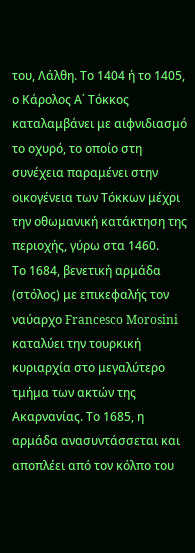του, Λάλθη. Το 1404 ή το 1405, ο Κάρολος Α΄ Τόκκος καταλαμβάνει με αιφνιδιασμό το οχυρό, το οποίο στη συνέχεια παραμένει στην οικογένεια των Τόκκων μέχρι την οθωμανική κατάκτηση της περιοχής, γύρω στα 1460.
Το 1684, βενετική αρμάδα (στόλος) με επικεφαλής τον ναύαρχο Francesco Morosini καταλύει την τουρκική κυριαρχία στο μεγαλύτερο τμήμα των ακτών της Ακαρνανίας. Το 1685, η αρμάδα ανασυντάσσεται και αποπλέει από τον κόλπο του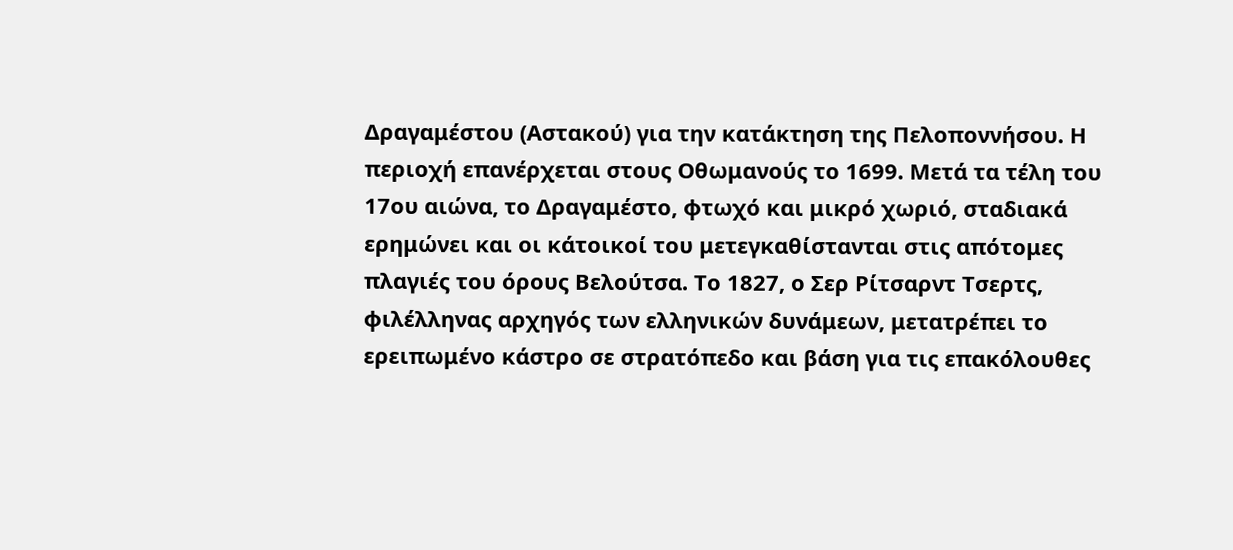Δραγαμέστου (Αστακού) για την κατάκτηση της Πελοποννήσου. Η περιοχή επανέρχεται στους Οθωμανούς το 1699. Μετά τα τέλη του 17ου αιώνα, το Δραγαμέστο, φτωχό και μικρό χωριό, σταδιακά ερημώνει και οι κάτοικοί του μετεγκαθίστανται στις απότομες πλαγιές του όρους Βελούτσα. Το 1827, ο Σερ Ρίτσαρντ Τσερτς, φιλέλληνας αρχηγός των ελληνικών δυνάμεων, μετατρέπει το ερειπωμένο κάστρο σε στρατόπεδο και βάση για τις επακόλουθες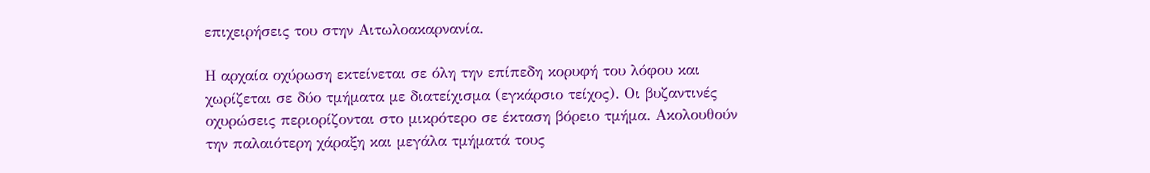επιχειρήσεις του στην Αιτωλοακαρνανία.

Η αρχαία οχύρωση εκτείνεται σε όλη την επίπεδη κορυφή του λόφου και χωρίζεται σε δύο τμήματα με διατείχισμα (εγκάρσιο τείχος). Οι βυζαντινές οχυρώσεις περιορίζονται στο μικρότερο σε έκταση βόρειο τμήμα. Ακολουθούν την παλαιότερη χάραξη και μεγάλα τμήματά τους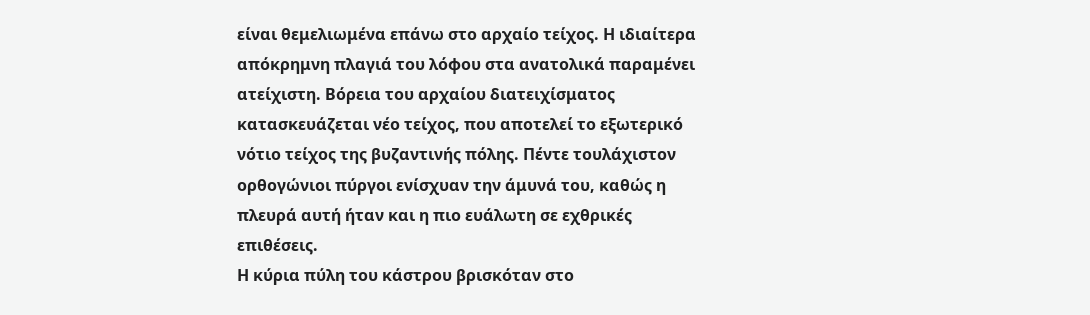είναι θεμελιωμένα επάνω στο αρχαίο τείχος. Η ιδιαίτερα απόκρημνη πλαγιά του λόφου στα ανατολικά παραμένει ατείχιστη. Βόρεια του αρχαίου διατειχίσματος κατασκευάζεται νέο τείχος, που αποτελεί το εξωτερικό νότιο τείχος της βυζαντινής πόλης. Πέντε τουλάχιστον ορθογώνιοι πύργοι ενίσχυαν την άμυνά του, καθώς η πλευρά αυτή ήταν και η πιο ευάλωτη σε εχθρικές επιθέσεις.
Η κύρια πύλη του κάστρου βρισκόταν στο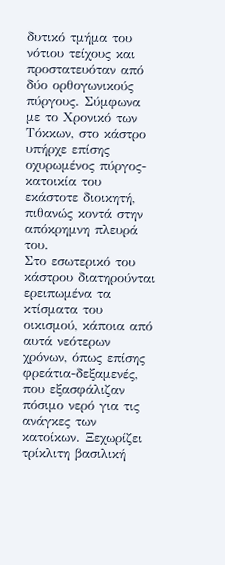δυτικό τμήμα του νότιου τείχους και προστατευόταν από δύο ορθογωνικούς πύργους. Σύμφωνα με το Χρονικό των Τόκκων, στο κάστρο υπήρχε επίσης οχυρωμένος πύργος-κατοικία του εκάστοτε διοικητή, πιθανώς κοντά στην απόκρημνη πλευρά του.
Στο εσωτερικό του κάστρου διατηρούνται ερειπωμένα τα κτίσματα του οικισμού, κάποια από αυτά νεότερων χρόνων, όπως επίσης φρεάτια-δεξαμενές, που εξασφάλιζαν πόσιμο νερό για τις ανάγκες των κατοίκων. Ξεχωρίζει τρίκλιτη βασιλική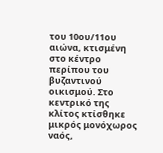του 10ου/11ου αιώνα, κτισμένη στο κέντρο περίπου του βυζαντινού οικισμού. Στο κεντρικό της κλίτος κτίσθηκε μικρός μονόχωρος ναός,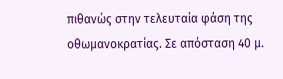πιθανώς στην τελευταία φάση της οθωμανοκρατίας. Σε απόσταση 40 μ.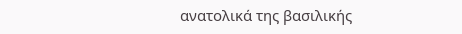ανατολικά της βασιλικής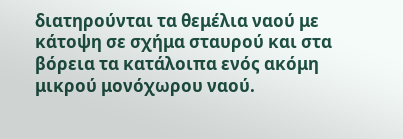διατηρούνται τα θεμέλια ναού με κάτοψη σε σχήμα σταυρού και στα βόρεια τα κατάλοιπα ενός ακόμη μικρού μονόχωρου ναού.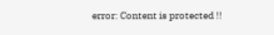error: Content is protected !!